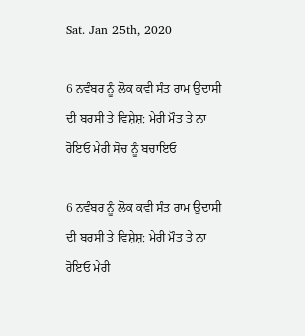Sat. Jan 25th, 2020

6 ਨਵੰਬਰ ਨੂੰ ਲੋਕ ਕਵੀ ਸੰਤ ਰਾਮ ਉਦਾਸੀ ਦੀ ਬਰਸੀ ਤੇ ਵਿਸ਼ੇਸ਼: ਮੇਰੀ ਮੌਤ ਤੇ ਨਾ ਰੋਇਓ ਮੇਰੀ ਸੋਚ ਨੂੰ ਬਚਾਇਓ

6 ਨਵੰਬਰ ਨੂੰ ਲੋਕ ਕਵੀ ਸੰਤ ਰਾਮ ਉਦਾਸੀ ਦੀ ਬਰਸੀ ਤੇ ਵਿਸ਼ੇਸ਼: ਮੇਰੀ ਮੌਤ ਤੇ ਨਾ ਰੋਇਓ ਮੇਰੀ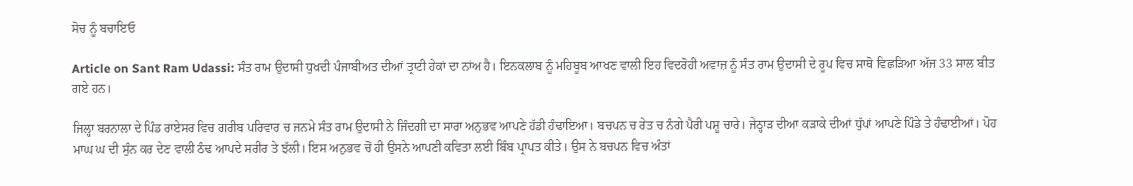ਸੋਚ ਨੂੰ ਬਚਾਇਓ

Article on Sant Ram Udassi: ਸੰਤ ਰਾਮ ਉਦਾਸੀ ਧੁਖਦੀ ਪੰਜਾਬੀਅਤ ਦੀਆਂ ਤ੍ਰਾਟੀ ਹੇਕਾਂ ਦਾ ਨਾਂਅ ਹੈ। ਇਨਕਲਾਬ ਨੂੰ ਮਹਿਬੂਬ ਆਖਣ ਵਾਲੀ ਇਹ ਵਿਦਰੋਹੀ ਅਵਾਜ਼ ਨੂੰ ਸੰਤ ਰਾਮ ਉਦਾਸੀ ਦੇ ਰੂਪ ਵਿਚ ਸਾਥੋ ਵਿਛੜਿਆ ਅੱਜ 33 ਸਾਲ ਬੀਤ ਗਏ ਹਨ।

ਜਿਲ੍ਹਾ ਬਰਨਾਲਾ ਦੇ ਪਿੰਡ ਰਾਏਸਰ ਵਿਚ ਗਰੀਬ ਪਰਿਵਾਰ ਚ ਜਨਮੇ ਸੰਤ ਰਾਮ ਉਦਾਸੀ ਨੇ ਜਿੰਦਗੀ ਦਾ ਸਾਰਾ ਅਨੁਭਵ ਆਪਣੇ ਹੱਡੀ ਹੰਢਾਇਆ। ਬਚਪਨ ਚ ਰੇਤ ਚ ਨੰਗੇ ਪੈਰੀ ਪਸ਼ੂ ਚਾਰੇ। ਜੇਠ੍ਹਾੜ ਦੀਆ ਕੜਾਕੇ ਦੀਆਂ ਧੁੱਪਾਂ ਆਪਣੇ ਪਿੰਡੇ ਤੇ ਹੰਢਾਈਆਂ। ਪੋਹ ਮਾਘ ਘ ਦੀ ਸੁੰਨ ਕਰ ਦੇਣ ਵਾਲੀ ਠੰਢ ਆਪਦੇ ਸਰੀਰ ਤੇ ਝੱਲੀ। ਇਸ ਅਨੁਭਵ ਚੋਂ ਹੀ ਉਸਨੇ ਆਪਣੀ ਕਵਿਤਾ ਲਈ ਬਿੰਬ ਪ੍ਰਾਪਤ ਕੀਤੇ। ਉਸ ਨੇ ਬਚਪਨ ਵਿਚ ਅੰਤਾਂ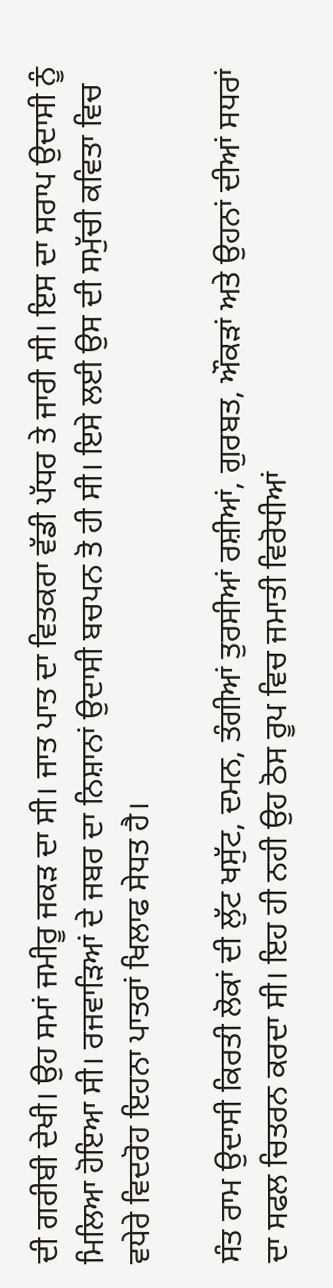ਦੀ ਗਰੀਬੀ ਦੇਖੀ। ਉਹ ਸਮਾਂ ਜਮੀਰੂ ਜਕੜ ਦਾ ਸੀ। ਜਾਤ ਪਾਤ ਦਾ ਵਿਤਕਰਾ ਵੱਡੀ ਪੱਧਰ ਤੇ ਜਾਰੀ ਸੀ। ਇਸ ਦਾ ਸਰਾਪ ਉਦਾਸੀ ਨੂੰ ਮਿਲਿਆ ਹੋਇਆ ਸੀ। ਰਜਵਾੜਿਆਂ ਦੇ ਜਬਰ ਦਾ ਨਿਸ਼ਾਨਾਂ ਉਦਾਸੀ ਬਚਪਨ ਤੋ ਹੀ ਸੀ। ਇਸੇ ਲਈ ਉਸ ਦੀ ਸਮੁੱਚੀ ਕਵਿਤਾ ਵਿਚ ਵਧੇਰੇ ਵਿਦਰੋਹ ਇਹਨਾ ਪਾਤਰਾਂ ਖਿਲਾਫ ਸੇਧਤ ਹੈ।

ਸੰਤ ਰਾਮ ਉਦਾਸੀ ਕਿਰਤੀ ਲੋਕਾਂ ਦੀ ਲੁੱਟ ਖਸੁੱਟ, ਦਮਨ, ਤੰਗੀਆਂ ਤੁਰਸੀਆਂ ਰਸ਼ੀਆਂ, ਗੁਰਬਤ, ਔਕੜਾਂ ਅਤੇ ਉਹਨਾਂ ਦੀਆਂ ਸਧਰਾਂ ਦਾ ਸਫਲ ਚਿਤਰਨ ਕਰਦਾ ਸੀ। ਇਹ ਹੀ ਨਹੀ ਉਹ ਠੋਸ ਰੂਪ ਵਿਚ ਜਮਾਤੀ ਵਿਰੋਧੀਆਂ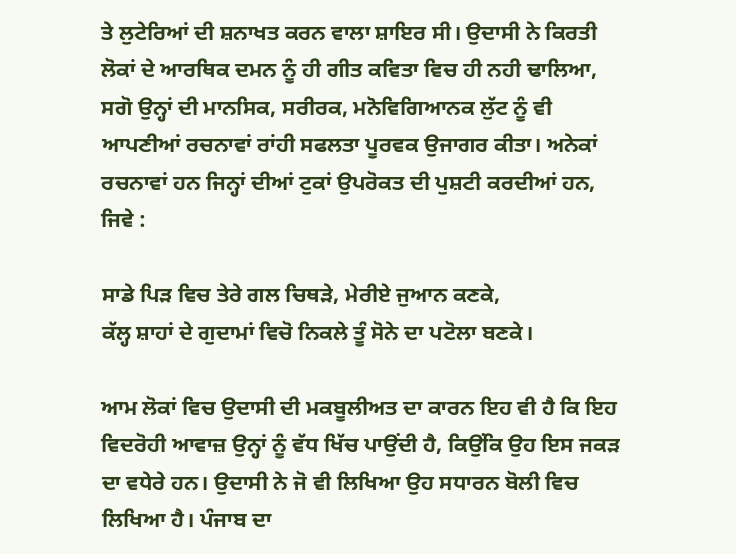ਤੇ ਲੁਟੇਰਿਆਂ ਦੀ ਸ਼ਨਾਖਤ ਕਰਨ ਵਾਲਾ ਸ਼ਾਇਰ ਸੀ। ਉਦਾਸੀ ਨੇ ਕਿਰਤੀ ਲੋਕਾਂ ਦੇ ਆਰਥਿਕ ਦਮਨ ਨੂੰ ਹੀ ਗੀਤ ਕਵਿਤਾ ਵਿਚ ਹੀ ਨਹੀ ਢਾਲਿਆ, ਸਗੋ ਉਨ੍ਹਾਂ ਦੀ ਮਾਨਸਿਕ, ਸਰੀਰਕ, ਮਨੋਵਿਗਿਆਨਕ ਲੁੱਟ ਨੂੰ ਵੀ ਆਪਣੀਆਂ ਰਚਨਾਵਾਂ ਰਾਂਹੀ ਸਫਲਤਾ ਪੂਰਵਕ ਉਜਾਗਰ ਕੀਤਾ। ਅਨੇਕਾਂ ਰਚਨਾਵਾਂ ਹਨ ਜਿਨ੍ਹਾਂ ਦੀਆਂ ਟੁਕਾਂ ਉਪਰੋਕਤ ਦੀ ਪੁਸ਼ਟੀ ਕਰਦੀਆਂ ਹਨ, ਜਿਵੇ :

ਸਾਡੇ ਪਿੜ ਵਿਚ ਤੇਰੇ ਗਲ ਚਿਥੜੇ, ਮੇਰੀਏ ਜੁਆਨ ਕਣਕੇ,
ਕੱਲ੍ਹ ਸ਼ਾਹਾਂ ਦੇ ਗੁਦਾਮਾਂ ਵਿਚੋ ਨਿਕਲੇ ਤੂੰ ਸੋਨੇ ਦਾ ਪਟੋਲਾ ਬਣਕੇ।

ਆਮ ਲੋਕਾਂ ਵਿਚ ਉਦਾਸੀ ਦੀ ਮਕਬੂਲੀਅਤ ਦਾ ਕਾਰਨ ਇਹ ਵੀ ਹੈ ਕਿ ਇਹ ਵਿਦਰੋਹੀ ਆਵਾਜ਼ ਉਨ੍ਹਾਂ ਨੂੰ ਵੱਧ ਖਿੱਚ ਪਾਉਂਦੀ ਹੈ, ਕਿਉਂਕਿ ਉਹ ਇਸ ਜਕੜ ਦਾ ਵਧੇਰੇ ਹਨ। ਉਦਾਸੀ ਨੇ ਜੋ ਵੀ ਲਿਖਿਆ ਉਹ ਸਧਾਰਨ ਬੋਲੀ ਵਿਚ ਲਿਖਿਆ ਹੈ। ਪੰਜਾਬ ਦਾ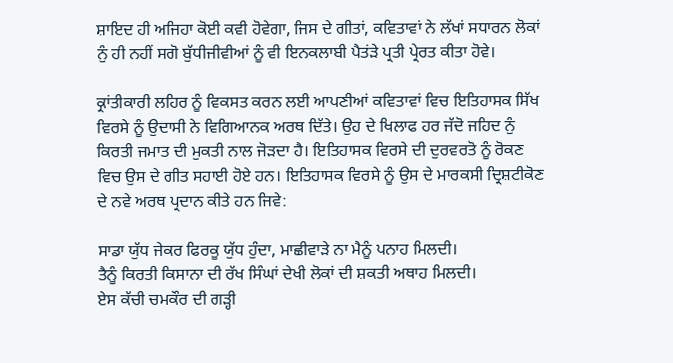ਸ਼ਾਇਦ ਹੀ ਅਜਿਹਾ ਕੋਈ ਕਵੀ ਹੋਵੇਗਾ, ਜਿਸ ਦੇ ਗੀਤਾਂ, ਕਵਿਤਾਵਾਂ ਨੇ ਲੱਖਾਂ ਸਧਾਰਨ ਲੋਕਾਂ ਨੁੰ ਹੀ ਨਹੀਂ ਸਗੋ ਬੁੱਧੀਜੀਵੀਆਂ ਨੂੰ ਵੀ ਇਨਕਲਾਬੀ ਪੈਤਂੜੇ ਪ੍ਰਤੀ ਪ੍ਰੇਰਤ ਕੀਤਾ ਹੋਵੇ।

ਕ੍ਰਾਂਤੀਕਾਰੀ ਲਹਿਰ ਨੂੰ ਵਿਕਸਤ ਕਰਨ ਲਈ ਆਪਣੀਆਂ ਕਵਿਤਾਵਾਂ ਵਿਚ ਇਤਿਹਾਸਕ ਸਿੱਖ ਵਿਰਸੇ ਨੂੰ ਉਦਾਸੀ ਨੇ ਵਿਗਿਆਨਕ ਅਰਥ ਦਿੱਤੇ। ਉਹ ਦੇ ਖਿਲਾਫ ਹਰ ਜੱਦੋ ਜਹਿਦ ਨੁੰ ਕਿਰਤੀ ਜਮਾਤ ਦੀ ਮੁਕਤੀ ਨਾਲ ਜੋੜਦਾ ਹੈ। ਇਤਿਹਾਸਕ ਵਿਰਸੇ ਦੀ ਦੁਰਵਰਤੋ ਨੂੰ ਰੋਕਣ ਵਿਚ ਉਸ ਦੇ ਗੀਤ ਸਹਾਈ ਹੋਏ ਹਨ। ਇਤਿਹਾਸਕ ਵਿਰਸੇ ਨੂੰ ਉਸ ਦੇ ਮਾਰਕਸੀ ਦ੍ਰਿਸ਼ਟੀਕੋਣ ਦੇ ਨਵੇ ਅਰਥ ਪ੍ਰਦਾਨ ਕੀਤੇ ਹਨ ਜਿਵੇ:

ਸਾਡਾ ਯੁੱਧ ਜੇਕਰ ਫਿਰਕੂ ਯੁੱਧ ਹੁੰਦਾ, ਮਾਛੀਵਾੜੇ ਨਾ ਮੈਨੂੰ ਪਨਾਹ ਮਿਲਦੀ।
ਤੈਨੂੰ ਕਿਰਤੀ ਕਿਸਾਨਾ ਦੀ ਰੱਖ ਸਿੰਘਾਂ ਦੇਖੀ ਲੋਕਾਂ ਦੀ ਸ਼ਕਤੀ ਅਥਾਹ ਮਿਲਦੀ।
ਏਸ ਕੱਚੀ ਚਮਕੌਰ ਦੀ ਗੜ੍ਹੀ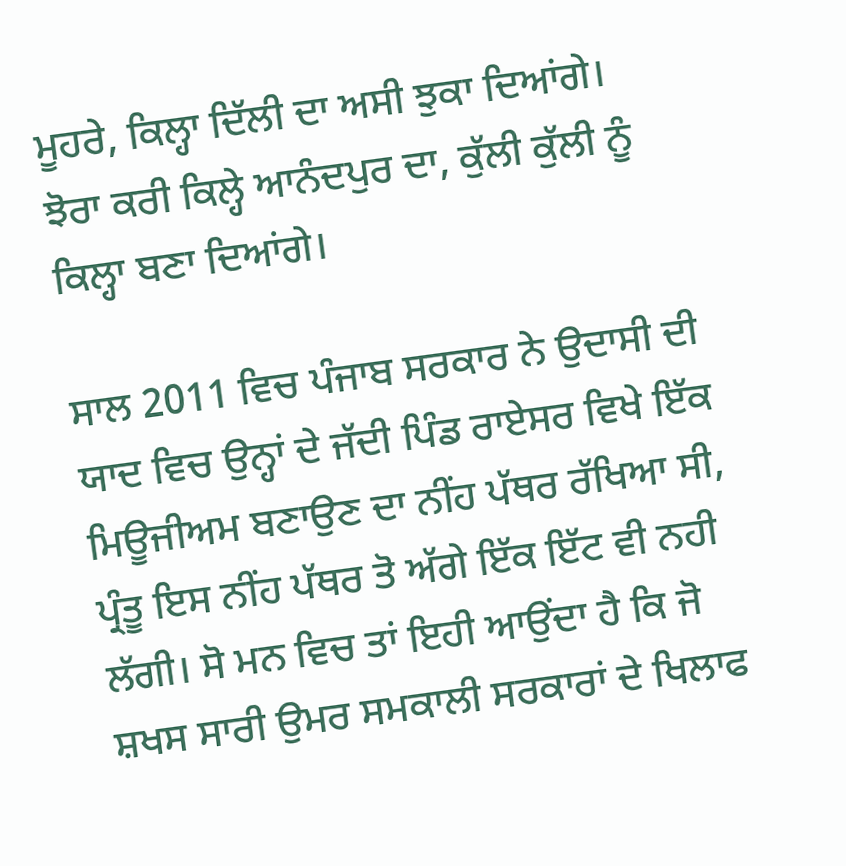ਮੂਹਰੇ, ਕਿਲ੍ਹਾ ਦਿੱਲੀ ਦਾ ਅਸੀ ਝੁਕਾ ਦਿਆਂਗੇ।
ਝੋਰਾ ਕਰੀ ਕਿਲ੍ਹੇ ਆਨੰਦਪੁਰ ਦਾ, ਕੁੱਲੀ ਕੁੱਲੀ ਨੂੰ ਕਿਲ੍ਹਾ ਬਣਾ ਦਿਆਂਗੇ।

ਸਾਲ 2011 ਵਿਚ ਪੰਜਾਬ ਸਰਕਾਰ ਨੇ ਉਦਾਸੀ ਦੀ ਯਾਦ ਵਿਚ ਉਨ੍ਹਾਂ ਦੇ ਜੱਦੀ ਪਿੰਡ ਰਾਏਸਰ ਵਿਖੇ ਇੱਕ ਮਿਊਜੀਅਮ ਬਣਾਉਣ ਦਾ ਨੀਂਹ ਪੱਥਰ ਰੱਖਿਆ ਸੀ, ਪ੍ਰੰਤੂ ਇਸ ਨੀਂਹ ਪੱਥਰ ਤੋ ਅੱਗੇ ਇੱਕ ਇੱਟ ਵੀ ਨਹੀ ਲੱਗੀ। ਸੋ ਮਨ ਵਿਚ ਤਾਂ ਇਹੀ ਆਉਂਦਾ ਹੈ ਕਿ ਜੋ ਸ਼ਖਸ ਸਾਰੀ ਉਮਰ ਸਮਕਾਲੀ ਸਰਕਾਰਾਂ ਦੇ ਖਿਲਾਫ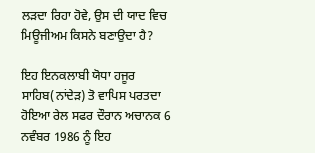ਲੜਦਾ ਰਿਹਾ ਹੋਵੇ, ਉਸ ਦੀ ਯਾਦ ਵਿਚ ਮਿਊਜੀਅਮ ਕਿਸਨੇ ਬਣਾਉਦਾ ਹੈ?

ਇਹ ਇਨਕਲਾਬੀ ਯੋਧਾ ਹਜੂਰ ਸਾਹਿਬ(ਨਾਂਦੇੜ) ਤੋ ਵਾਪਿਸ ਪਰਤਦਾ ਹੋਇਆ ਰੇਲ ਸਫਰ ਦੌਰਾਨ ਅਚਾਨਕ 6 ਨਵੰਬਰ 1986 ਨੂੰ ਇਹ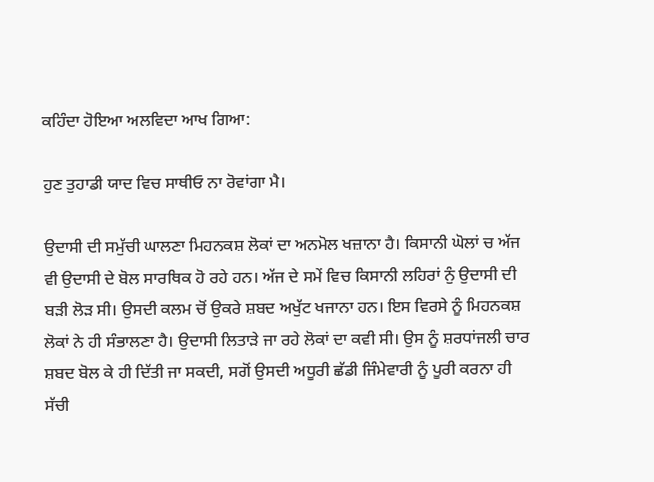ਕਹਿੰਦਾ ਹੋਇਆ ਅਲਵਿਦਾ ਆਖ ਗਿਆ:

ਹੁਣ ਤੁਹਾਡੀ ਯਾਦ ਵਿਚ ਸਾਥੀਓ ਨਾ ਰੋਵਾਂਗਾ ਮੈ।

ਉਦਾਸੀ ਦੀ ਸਮੁੱਚੀ ਘਾਲਣਾ ਮਿਹਨਕਸ਼ ਲੋਕਾਂ ਦਾ ਅਨਮੋਲ ਖਜ਼ਾਨਾ ਹੈ। ਕਿਸਾਨੀ ਘੋਲਾਂ ਚ ਅੱਜ ਵੀ ਉਦਾਸੀ ਦੇ ਬੋਲ ਸਾਰਥਿਕ ਹੋ ਰਹੇ ਹਨ। ਅੱਜ ਦੇ ਸਮੇਂ ਵਿਚ ਕਿਸਾਨੀ ਲਹਿਰਾਂ ਨੁੰ ਉਦਾਸੀ ਦੀ ਬੜੀ ਲੋੜ ਸੀ। ਉਸਦੀ ਕਲਮ ਚੋਂ ਉਕਰੇ ਸ਼ਬਦ ਅਖੁੱਟ ਖਜਾਨਾ ਹਨ। ਇਸ ਵਿਰਸੇ ਨੂੰ ਮਿਹਨਕਸ਼ ਲੋਕਾਂ ਨੇ ਹੀ ਸੰਭਾਲਣਾ ਹੈ। ਉਦਾਸੀ ਲਿਤਾੜੇ ਜਾ ਰਹੇ ਲੋਕਾਂ ਦਾ ਕਵੀ ਸੀ। ਉਸ ਨੂੰ ਸ਼ਰਧਾਂਜਲੀ ਚਾਰ ਸ਼ਬਦ ਬੋਲ ਕੇ ਹੀ ਦਿੱਤੀ ਜਾ ਸਕਦੀ, ਸਗੋਂ ਉਸਦੀ ਅਧੂਰੀ ਛੱਡੀ ਜਿੰਮੇਵਾਰੀ ਨੂੰ ਪੂਰੀ ਕਰਨਾ ਹੀ ਸੱਚੀ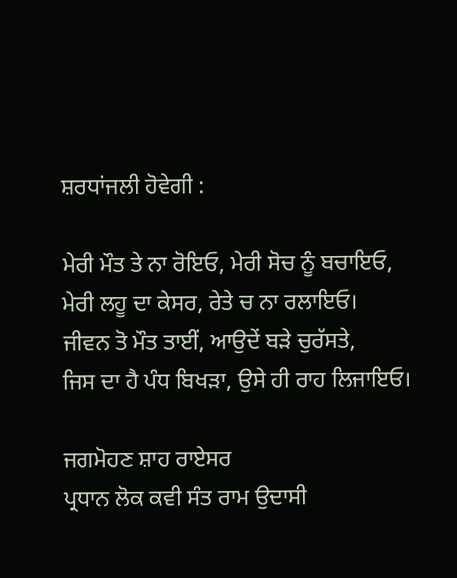ਸ਼ਰਧਾਂਜਲੀ ਹੋਵੇਗੀ :

ਮੇਰੀ ਮੌਤ ਤੇ ਨਾ ਰੋਇਓ, ਮੇਰੀ ਸੋਚ ਨੂੰ ਬਚਾਇਓ,
ਮੇਰੀ ਲਹੂ ਦਾ ਕੇਸਰ, ਰੇਤੇ ਚ ਨਾ ਰਲਾਇਓ।
ਜੀਵਨ ਤੋ ਮੌਤ ਤਾਈਂ, ਆਉਦੇਂ ਬੜੇ ਚੁਰੱਸਤੇ,
ਜਿਸ ਦਾ ਹੈ ਪੰਧ ਬਿਖੜਾ, ਉਸੇ ਹੀ ਰਾਹ ਲਿਜਾਇਓ।

ਜਗਮੋਹਣ ਸ਼ਾਹ ਰਾਏਸਰ
ਪ੍ਰਧਾਨ ਲੋਕ ਕਵੀ ਸੰਤ ਰਾਮ ਉਦਾਸੀ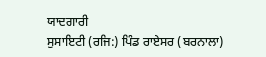ਯਾਦਗਾਰੀ
ਸੁਸਾਇਟੀ (ਰਜਿ:) ਪਿੰਡ ਰਾਏਸਰ (ਬਰਨਾਲਾ)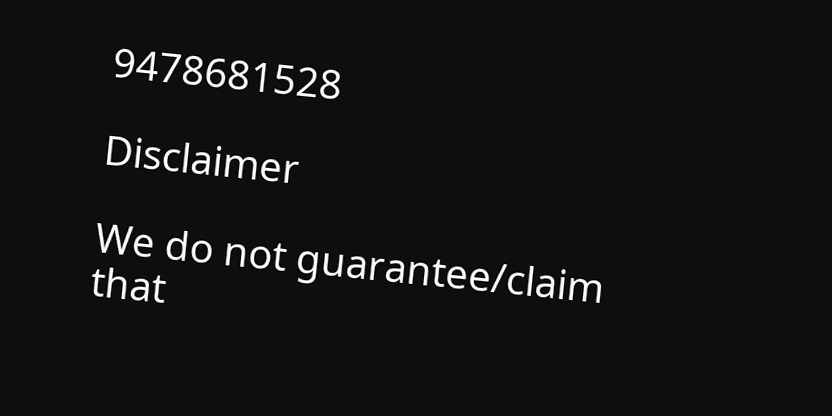9478681528

Disclaimer

We do not guarantee/claim that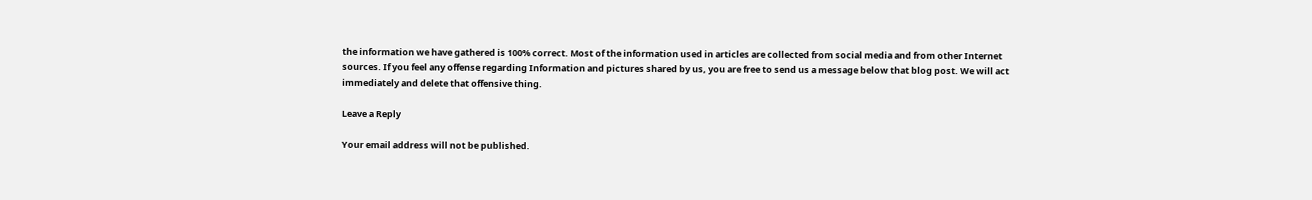the information we have gathered is 100% correct. Most of the information used in articles are collected from social media and from other Internet sources. If you feel any offense regarding Information and pictures shared by us, you are free to send us a message below that blog post. We will act immediately and delete that offensive thing.

Leave a Reply

Your email address will not be published.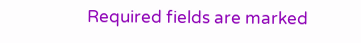Required fields are marked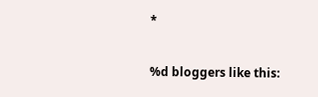*

%d bloggers like this: